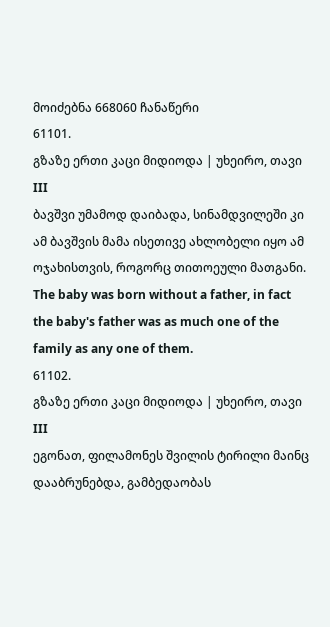მოიძებნა 668060 ჩანაწერი
61101.
გზაზე ერთი კაცი მიდიოდა | უხეირო, თავი III
ბავშვი უმამოდ დაიბადა, სინამდვილეში კი ამ ბავშვის მამა ისეთივე ახლობელი იყო ამ ოჯახისთვის, როგორც თითოეული მათგანი.
The baby was born without a father, in fact the baby's father was as much one of the family as any one of them.
61102.
გზაზე ერთი კაცი მიდიოდა | უხეირო, თავი III
ეგონათ, ფილამონეს შვილის ტირილი მაინც დააბრუნებდა, გამბედაობას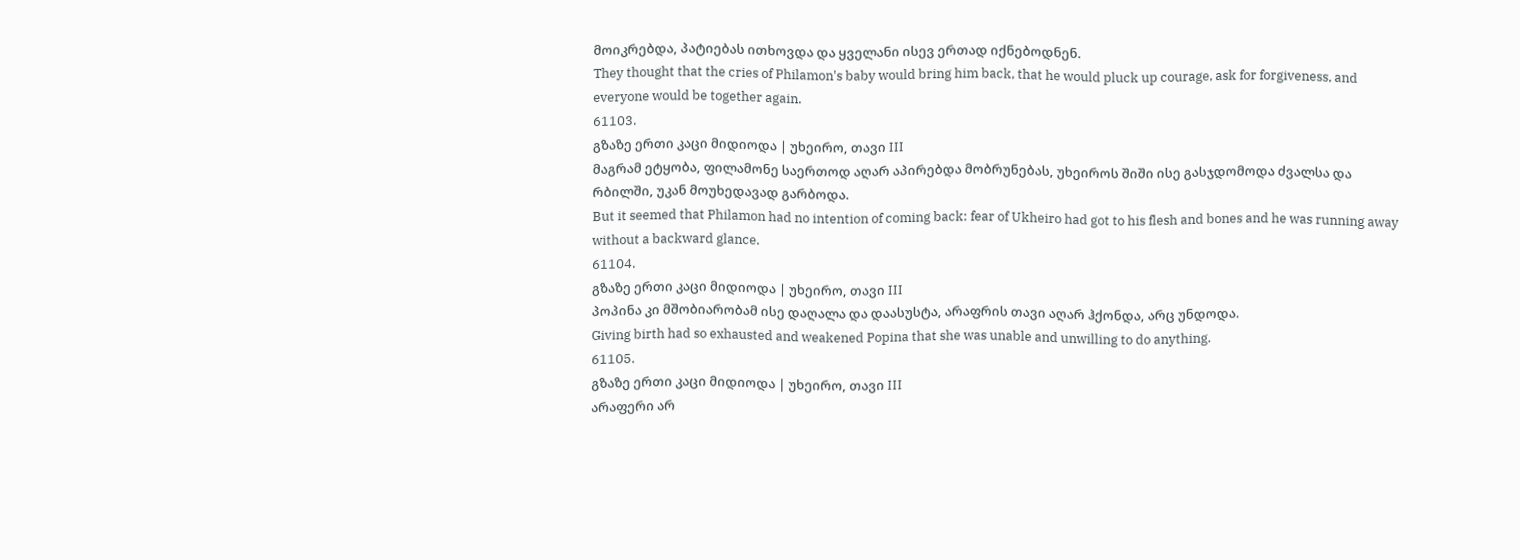მოიკრებდა, პატიებას ითხოვდა და ყველანი ისევ ერთად იქნებოდნენ.
They thought that the cries of Philamon's baby would bring him back, that he would pluck up courage, ask for forgiveness, and everyone would be together again.
61103.
გზაზე ერთი კაცი მიდიოდა | უხეირო, თავი III
მაგრამ ეტყობა, ფილამონე საერთოდ აღარ აპირებდა მობრუნებას, უხეიროს შიში ისე გასჯდომოდა ძვალსა და რბილში, უკან მოუხედავად გარბოდა.
But it seemed that Philamon had no intention of coming back: fear of Ukheiro had got to his flesh and bones and he was running away without a backward glance.
61104.
გზაზე ერთი კაცი მიდიოდა | უხეირო, თავი III
პოპინა კი მშობიარობამ ისე დაღალა და დაასუსტა, არაფრის თავი აღარ ჰქონდა, არც უნდოდა.
Giving birth had so exhausted and weakened Popina that she was unable and unwilling to do anything.
61105.
გზაზე ერთი კაცი მიდიოდა | უხეირო, თავი III
არაფერი არ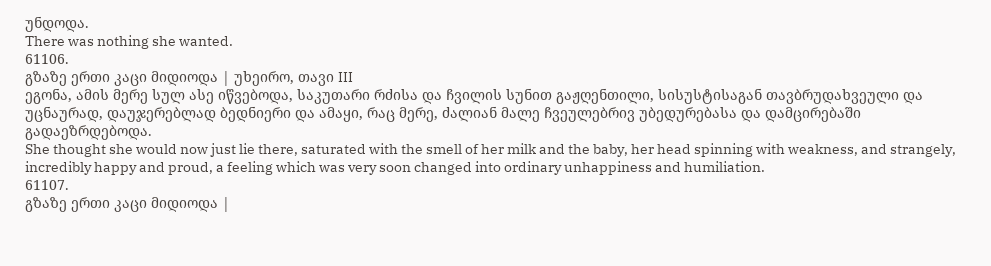უნდოდა.
There was nothing she wanted.
61106.
გზაზე ერთი კაცი მიდიოდა | უხეირო, თავი III
ეგონა, ამის მერე სულ ასე იწვებოდა, საკუთარი რძისა და ჩვილის სუნით გაჟღენთილი, სისუსტისაგან თავბრუდახვეული და უცნაურად, დაუჯერებლად ბედნიერი და ამაყი, რაც მერე, ძალიან მალე ჩვეულებრივ უბედურებასა და დამცირებაში გადაეზრდებოდა.
She thought she would now just lie there, saturated with the smell of her milk and the baby, her head spinning with weakness, and strangely, incredibly happy and proud, a feeling which was very soon changed into ordinary unhappiness and humiliation.
61107.
გზაზე ერთი კაცი მიდიოდა |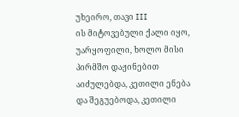უხეირო, თავი III
ის მიტოვებული ქალი იყო, უარყოფილი, ხოლო მისი პირმშო დაჟინებით აიძულებდა, კეთილი ენება და შეგუებოდა, კეთილი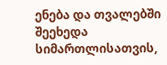ენება და თვალებში შეეხედა სიმართლისათვის,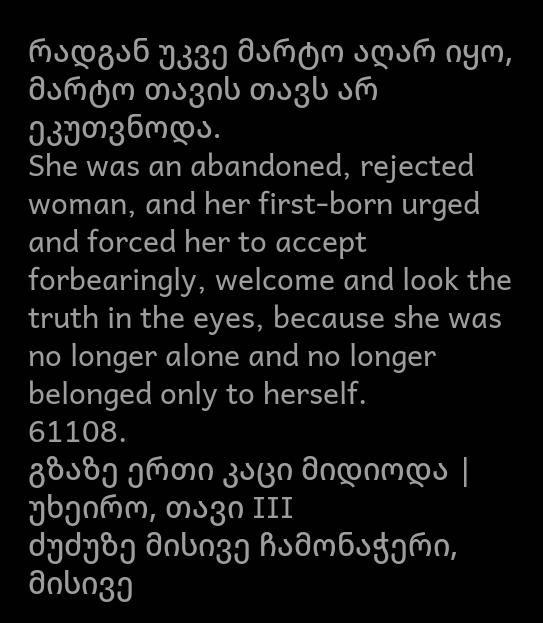რადგან უკვე მარტო აღარ იყო, მარტო თავის თავს არ ეკუთვნოდა.
She was an abandoned, rejected woman, and her first-born urged and forced her to accept forbearingly, welcome and look the truth in the eyes, because she was no longer alone and no longer belonged only to herself.
61108.
გზაზე ერთი კაცი მიდიოდა | უხეირო, თავი III
ძუძუზე მისივე ჩამონაჭერი, მისივე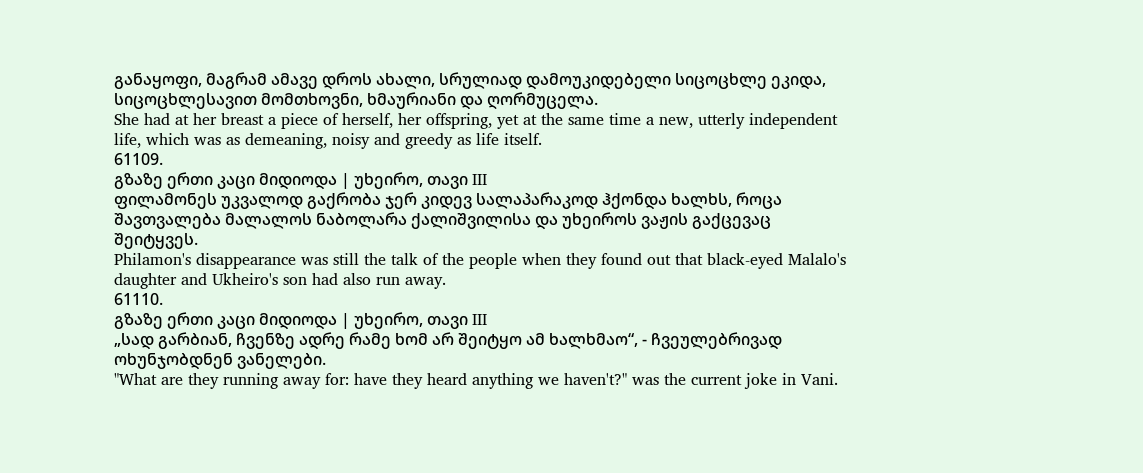განაყოფი, მაგრამ ამავე დროს ახალი, სრულიად დამოუკიდებელი სიცოცხლე ეკიდა, სიცოცხლესავით მომთხოვნი, ხმაურიანი და ღორმუცელა.
She had at her breast a piece of herself, her offspring, yet at the same time a new, utterly independent life, which was as demeaning, noisy and greedy as life itself.
61109.
გზაზე ერთი კაცი მიდიოდა | უხეირო, თავი III
ფილამონეს უკვალოდ გაქრობა ჯერ კიდევ სალაპარაკოდ ჰქონდა ხალხს, როცა შავთვალება მალალოს ნაბოლარა ქალიშვილისა და უხეიროს ვაჟის გაქცევაც შეიტყვეს.
Philamon's disappearance was still the talk of the people when they found out that black-eyed Malalo's daughter and Ukheiro's son had also run away.
61110.
გზაზე ერთი კაცი მიდიოდა | უხეირო, თავი III
„სად გარბიან, ჩვენზე ადრე რამე ხომ არ შეიტყო ამ ხალხმაო“, - ჩვეულებრივად ოხუნჯობდნენ ვანელები.
"What are they running away for: have they heard anything we haven't?" was the current joke in Vani.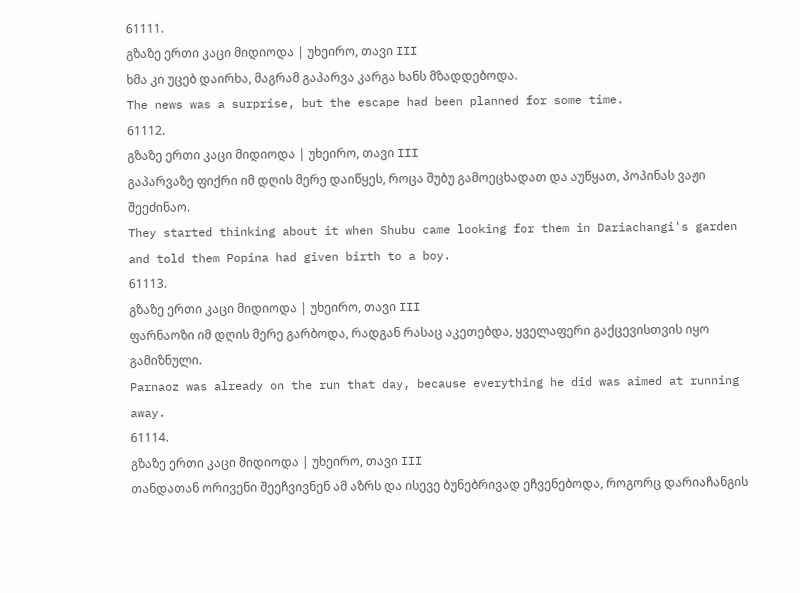61111.
გზაზე ერთი კაცი მიდიოდა | უხეირო, თავი III
ხმა კი უცებ დაირხა, მაგრამ გაპარვა კარგა ხანს მზადდებოდა.
The news was a surprise, but the escape had been planned for some time.
61112.
გზაზე ერთი კაცი მიდიოდა | უხეირო, თავი III
გაპარვაზე ფიქრი იმ დღის მერე დაიწყეს, როცა შუბუ გამოეცხადათ და აუწყათ, პოპინას ვაჟი შეეძინაო.
They started thinking about it when Shubu came looking for them in Dariachangi's garden and told them Popina had given birth to a boy.
61113.
გზაზე ერთი კაცი მიდიოდა | უხეირო, თავი III
ფარნაოზი იმ დღის მერე გარბოდა, რადგან რასაც აკეთებდა, ყველაფერი გაქცევისთვის იყო გამიზნული.
Parnaoz was already on the run that day, because everything he did was aimed at running away.
61114.
გზაზე ერთი კაცი მიდიოდა | უხეირო, თავი III
თანდათან ორივენი შეეჩვივნენ ამ აზრს და ისევე ბუნებრივად ეჩვენებოდა, როგორც დარიაჩანგის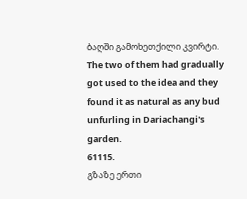ბაღში გამოხეთქილი კვირტი.
The two of them had gradually got used to the idea and they found it as natural as any bud unfurling in Dariachangi's garden.
61115.
გზაზე ერთი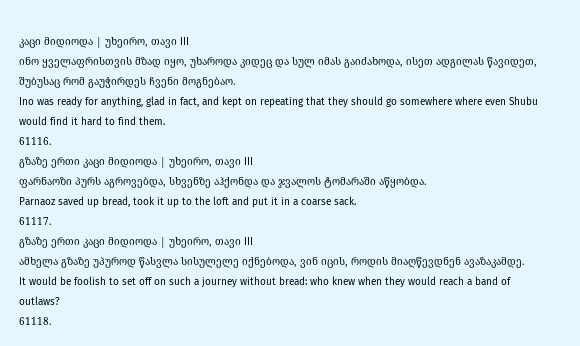კაცი მიდიოდა | უხეირო, თავი III
ინო ყველაფრისთვის მზად იყო, უხაროდა კიდეც და სულ იმას გაიძახოდა, ისეთ ადგილას წავიდეთ, შუბუსაც რომ გაუჭირდეს ჩვენი მოგნებაო.
Ino was ready for anything, glad in fact, and kept on repeating that they should go somewhere where even Shubu would find it hard to find them.
61116.
გზაზე ერთი კაცი მიდიოდა | უხეირო, თავი III
ფარნაოზი პურს აგროვებდა, სხვენზე აჰქონდა და ჯვალოს ტომარაში აწყობდა.
Parnaoz saved up bread, took it up to the loft and put it in a coarse sack.
61117.
გზაზე ერთი კაცი მიდიოდა | უხეირო, თავი III
ამხელა გზაზე უპუროდ წასვლა სისულელე იქნებოდა, ვინ იცის, როდის მიაღწევდნენ ავაზაკამდე.
It would be foolish to set off on such a journey without bread: who knew when they would reach a band of outlaws?
61118.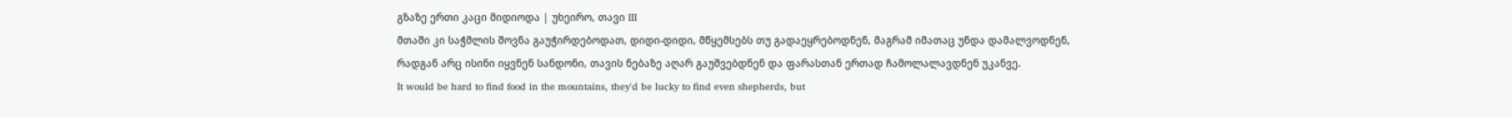გზაზე ერთი კაცი მიდიოდა | უხეირო, თავი III
მთაში კი საჭმლის შოვნა გაუჭირდებოდათ, დიდი-დიდი, მწყემსებს თუ გადაეყრებოდნენ, მაგრამ იმათაც უნდა დამალვოდნენ, რადგან არც ისინი იყვნენ სანდონი, თავის ნებაზე აღარ გაუშვებდნენ და ფარასთან ერთად ჩამოლალავდნენ უკანვე.
It would be hard to find food in the mountains, they'd be lucky to find even shepherds, but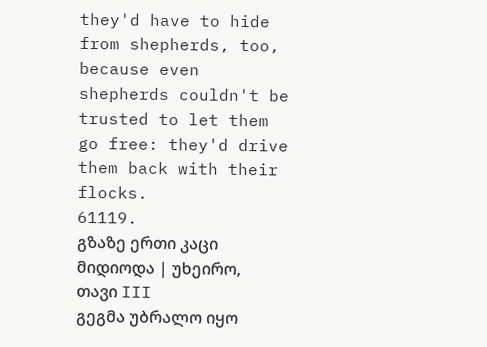they'd have to hide from shepherds, too, because even shepherds couldn't be trusted to let them go free: they'd drive them back with their flocks.
61119.
გზაზე ერთი კაცი მიდიოდა | უხეირო, თავი III
გეგმა უბრალო იყო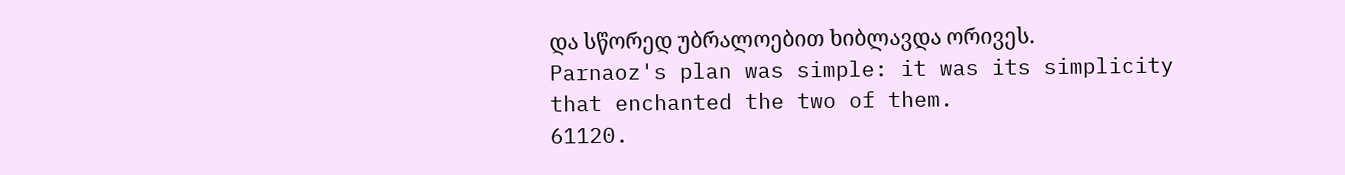და სწორედ უბრალოებით ხიბლავდა ორივეს.
Parnaoz's plan was simple: it was its simplicity that enchanted the two of them.
61120.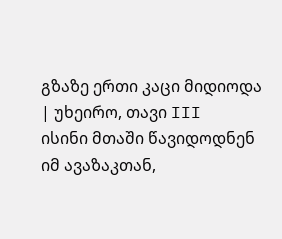გზაზე ერთი კაცი მიდიოდა | უხეირო, თავი III
ისინი მთაში წავიდოდნენ იმ ავაზაკთან,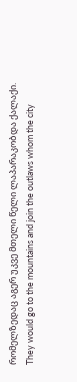რომელზედაც აგერ უკვე მთელი წელი ლაპარაკობდა ქალაქი.
They would go to the mountains and join the outlaws whom the city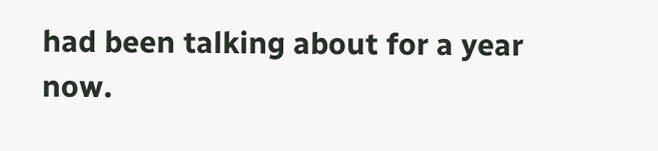had been talking about for a year now.